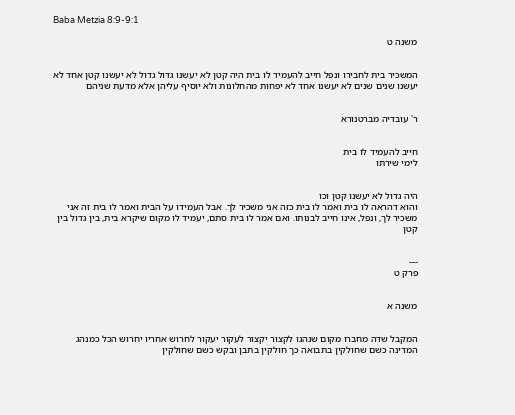Baba Metzia 8:9-9:1

משנה ט


המשכיר בית לחבירו ונפל חייב להעמיד לו בית היה קטן לא יעשנו גדול גדול לא יעשנו קטן אחד לא יעשנו שנים שנים לא יעשנו אחד לא יפחות מהחלונות ולא יוסיף עליהן אלא מדעת שניהם


ר' עובדיה מברטנורא


חייב להעמיד לו בית
לימי שירתו


היה גדול לא יעשנו קטן וכו
והוא דהראה לו בית ואמר לו בית כזה אני משכיר לך. אבל העמידו על הבית ואמר לו בית זה אני משכיר לך, ונפל, אינו חייב לבנותו. ואם אמר לו בית סתם, יעמיד לו מקום שיקרא בית, בין גדול בין קטן


---
פרק ט


משנה א


המקבל שדה מחברו מקום שנהגו לקצור יקצור לעקור יעקור לחרוש אחריו יחרוש הכל כמנהג המדינה כשם שחולקין בתבואה כך חולקין בתבן ובקש כשם שחולקין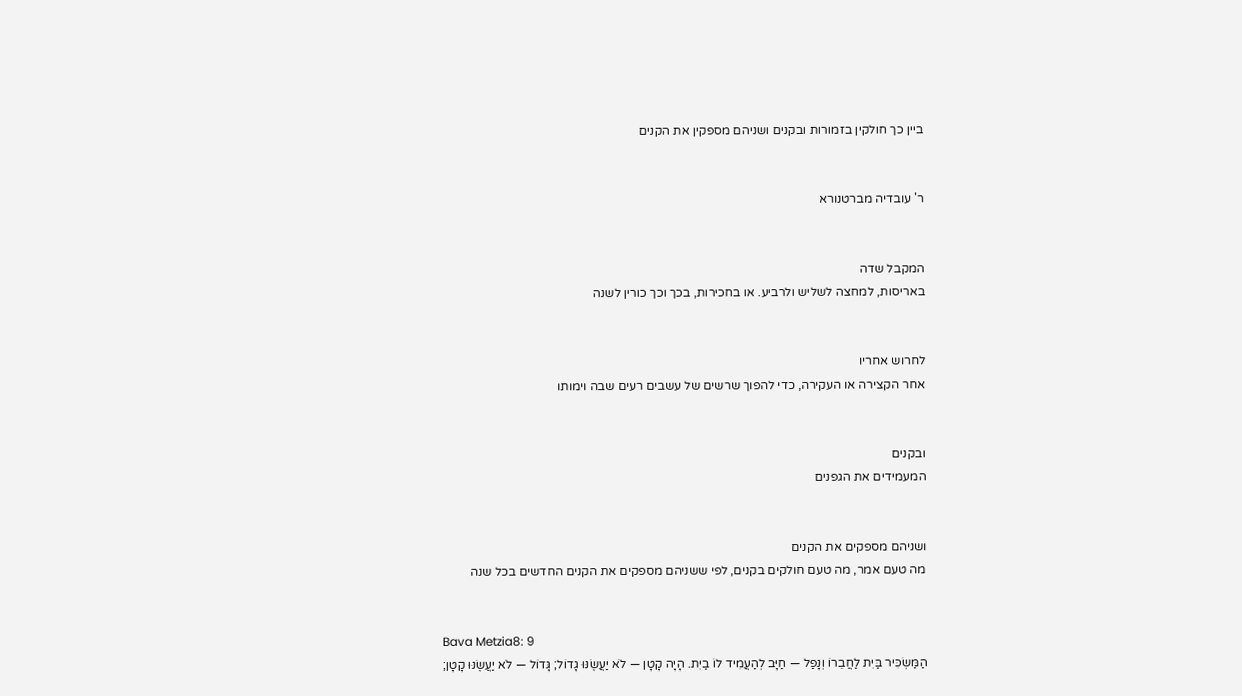ביין כך חולקין בזמורות ובקנים ושניהם מספקין את הקנים


ר' עובדיה מברטנורא


המקבל שדה
באריסות, למחצה לשליש ולרביע. או בחכירות, בכך וכך כורין לשנה


לחרוש אחריו
אחר הקצירה או העקירה, כדי להפוך שרשים של עשבים רעים שבה וימותו


ובקנים
המעמידים את הגפנים


ושניהם מספקים את הקנים
מה טעם אמר, מה טעם חולקים בקנים, לפי ששניהם מספקים את הקנים החדשים בכל שנה


Bava Metzia8: 9
הַמַּשְׂכִּיר בַּיִת לַחֲבֵרוֹ וְנָפַל — חַיָּב לְהַעֲמִיד לוֹ בַיִת. הָיָה קָטָן — לֹא יַעֲשֶׂנּוּ גָדוֹל; גָּדוֹל — לֹא יַעֲשֶׂנּוּ קָטָן;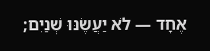אֶחָד — לֹא יַעֲשֶׂנּוּ שְׁנַיִם;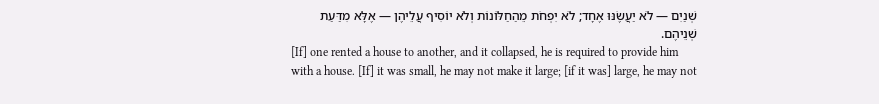שְׁנַיִם — לֹא יַעֲשֶׂנּוּ אֶחָד; לֹא יִפְחֹת מֵהַחַלּוֹנוֹת וְלֹא יוֹסִיף עֲלֵיהֶן — אֶלָּא מִדַּעַת שְׁנֵיהֶם.
[If] one rented a house to another, and it collapsed, he is required to provide him with a house. [If] it was small, he may not make it large; [if it was] large, he may not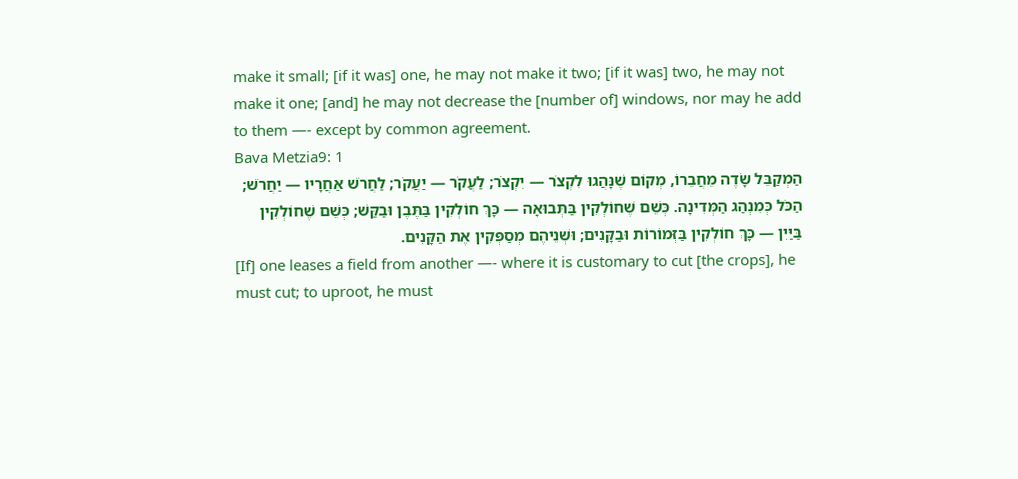make it small; [if it was] one, he may not make it two; [if it was] two, he may not make it one; [and] he may not decrease the [number of] windows, nor may he add to them —- except by common agreement.
Bava Metzia9: 1
הַמְקַבֵּל שָׂדֶה מֵחֲבֵרוֹ, מְקוֹם שֶׁנָּהֲגוּ לִקְצֹר — יִקְצֹר; לַעֲקֹר — יַעֲקֹר; לַחֲרֹשׁ אַחֲרָיו — יַחֲרֹשׁ; הַכֹּל כְּמִנְהַג הַמְּדִינָה. כְּשֵׁם שֶׁחוֹלְקִין בַּתְּבוּאָה — כָּךְ חוֹלְקִין בַּתֶּבֶן וּבַקַּשׁ; כְּשֵׁם שֶׁחוֹלְקִין בַּיַּיִן — כָּךְ חוֹלְקִין בַּזְּמוֹרוֹת וּבַקָּנִים; וּשְׁנֵיהֶם מְסַפְּקִין אֶת הַקָּנִים.
[If] one leases a field from another —- where it is customary to cut [the crops], he must cut; to uproot, he must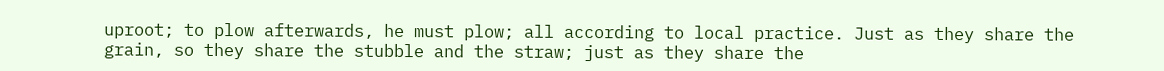uproot; to plow afterwards, he must plow; all according to local practice. Just as they share the grain, so they share the stubble and the straw; just as they share the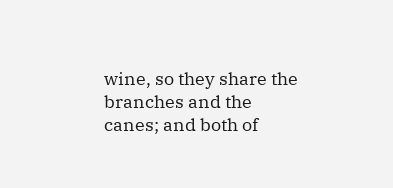wine, so they share the branches and the canes; and both of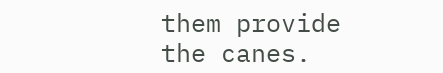them provide the canes.